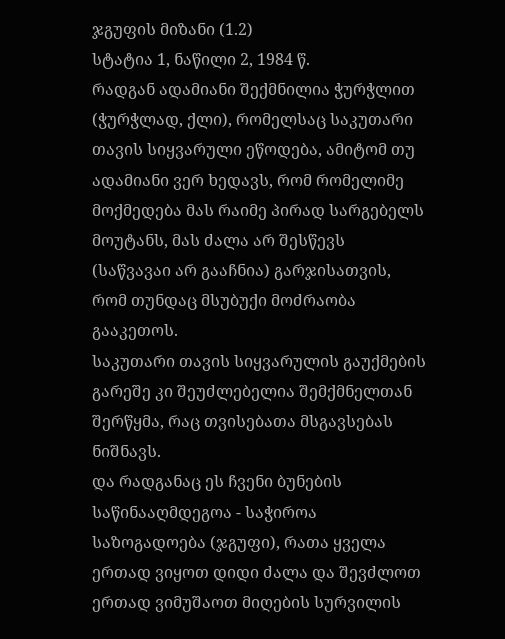ჯგუფის მიზანი (1.2)
სტატია 1, ნაწილი 2, 1984 წ.
რადგან ადამიანი შექმნილია ჭურჭლით (ჭურჭლად, ქლი), რომელსაც საკუთარი თავის სიყვარული ეწოდება, ამიტომ თუ ადამიანი ვერ ხედავს, რომ რომელიმე მოქმედება მას რაიმე პირად სარგებელს მოუტანს, მას ძალა არ შესწევს (საწვავაი არ გააჩნია) გარჯისათვის, რომ თუნდაც მსუბუქი მოძრაობა გააკეთოს.
საკუთარი თავის სიყვარულის გაუქმების გარეშე კი შეუძლებელია შემქმნელთან შერწყმა, რაც თვისებათა მსგავსებას ნიშნავს.
და რადგანაც ეს ჩვენი ბუნების საწინააღმდეგოა - საჭიროა საზოგადოება (ჯგუფი), რათა ყველა ერთად ვიყოთ დიდი ძალა და შევძლოთ ერთად ვიმუშაოთ მიღების სურვილის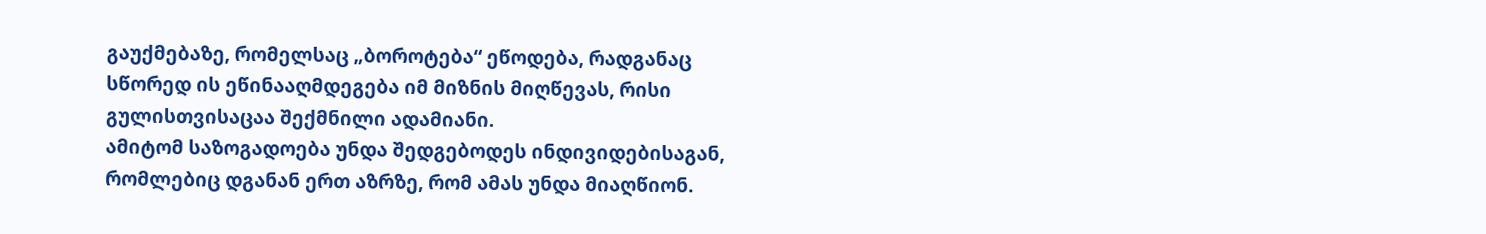გაუქმებაზე, რომელსაც „ბოროტება“ ეწოდება, რადგანაც სწორედ ის ეწინააღმდეგება იმ მიზნის მიღწევას, რისი გულისთვისაცაა შექმნილი ადამიანი.
ამიტომ საზოგადოება უნდა შედგებოდეს ინდივიდებისაგან, რომლებიც დგანან ერთ აზრზე, რომ ამას უნდა მიაღწიონ.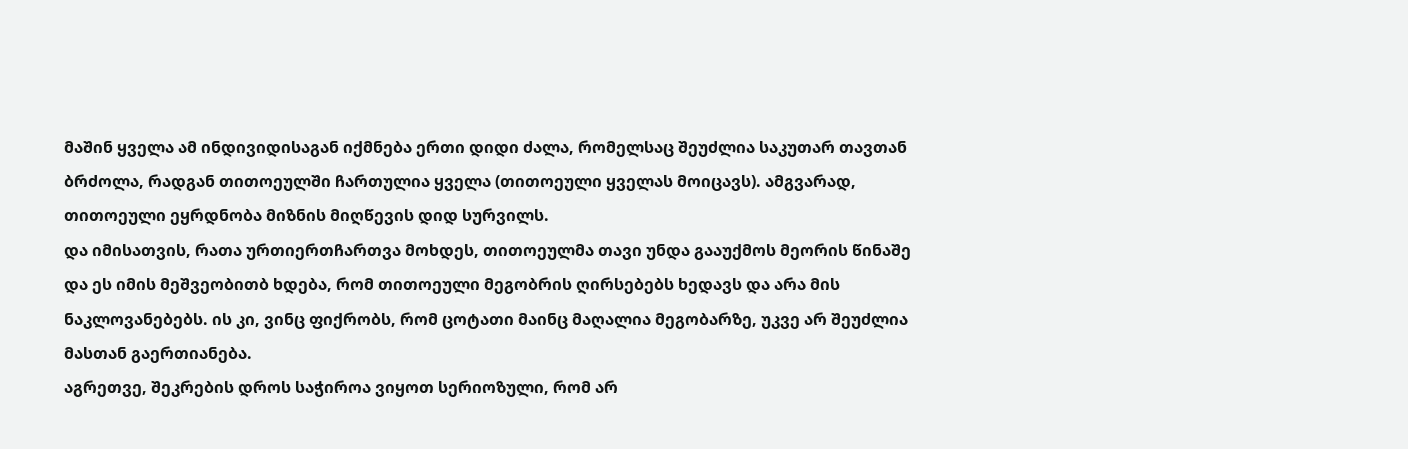მაშინ ყველა ამ ინდივიდისაგან იქმნება ერთი დიდი ძალა, რომელსაც შეუძლია საკუთარ თავთან ბრძოლა, რადგან თითოეულში ჩართულია ყველა (თითოეული ყველას მოიცავს). ამგვარად, თითოეული ეყრდნობა მიზნის მიღწევის დიდ სურვილს.
და იმისათვის, რათა ურთიერთჩართვა მოხდეს, თითოეულმა თავი უნდა გააუქმოს მეორის წინაშე და ეს იმის მეშვეობითბ ხდება, რომ თითოეული მეგობრის ღირსებებს ხედავს და არა მის ნაკლოვანებებს. ის კი, ვინც ფიქრობს, რომ ცოტათი მაინც მაღალია მეგობარზე, უკვე არ შეუძლია მასთან გაერთიანება.
აგრეთვე, შეკრების დროს საჭიროა ვიყოთ სერიოზული, რომ არ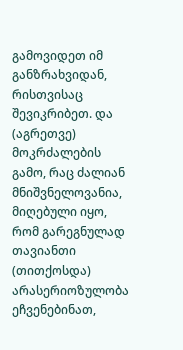გამოვიდეთ იმ განზრახვიდან, რისთვისაც შევიკრიბეთ. და (აგრეთვე) მოკრძალების გამო, რაც ძალიან მნიშვნელოვანია, მიღებული იყო, რომ გარეგნულად თავიანთი (თითქოსდა) არასერიოზულობა ეჩვენებინათ,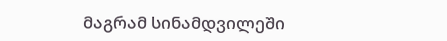მაგრამ სინამდვილეში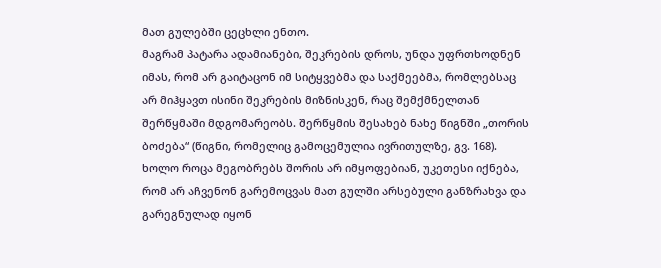მათ გულებში ცეცხლი ენთო.
მაგრამ პატარა ადამიანები, შეკრების დროს, უნდა უფრთხოდნენ იმას, რომ არ გაიტაცონ იმ სიტყვებმა და საქმეებმა, რომლებსაც არ მიჰყავთ ისინი შეკრების მიზნისკენ, რაც შემქმნელთან შერწყმაში მდგომარეობს. შერწყმის შესახებ ნახე წიგნში „თორის ბოძება“ (წიგნი, რომელიც გამოცემულია ივრითულზე, გვ. 168).
ხოლო როცა მეგობრებს შორის არ იმყოფებიან, უკეთესი იქნება, რომ არ აჩვენონ გარემოცვას მათ გულში არსებული განზრახვა და გარეგნულად იყონ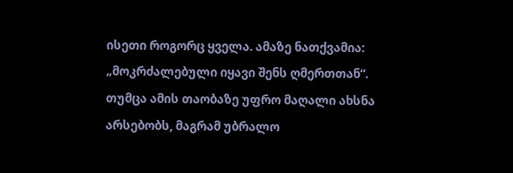ისეთი როგორც ყველა. ამაზე ნათქვამია: „მოკრძალებული იყავი შენს ღმერთთან“. თუმცა ამის თაობაზე უფრო მაღალი ახსნა არსებობს, მაგრამ უბრალო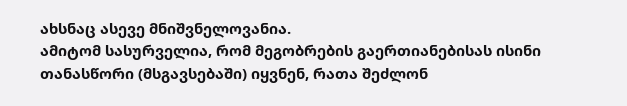ახსნაც ასევე მნიშვნელოვანია.
ამიტომ სასურველია, რომ მეგობრების გაერთიანებისას ისინი თანასწორი (მსგავსებაში) იყვნენ, რათა შეძლონ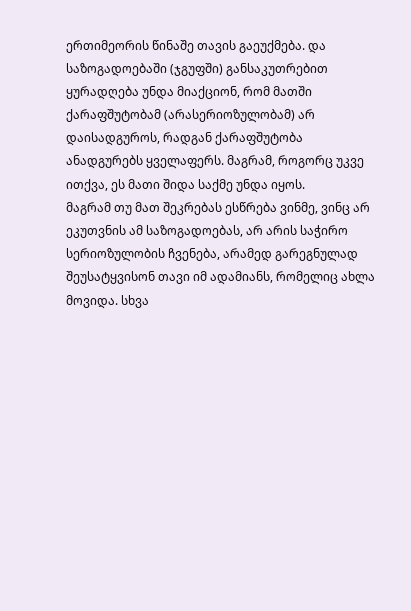ერთიმეორის წინაშე თავის გაეუქმება. და საზოგადოებაში (ჯგუფში) განსაკუთრებით ყურადღება უნდა მიაქციონ, რომ მათში ქარაფშუტობამ (არასერიოზულობამ) არ დაისადგუროს, რადგან ქარაფშუტობა ანადგურებს ყველაფერს. მაგრამ, როგორც უკვე ითქვა, ეს მათი შიდა საქმე უნდა იყოს.
მაგრამ თუ მათ შეკრებას ესწრება ვინმე, ვინც არ ეკუთვნის ამ საზოგადოებას, არ არის საჭირო სერიოზულობის ჩვენება, არამედ გარეგნულად შეუსატყვისონ თავი იმ ადამიანს, რომელიც ახლა მოვიდა. სხვა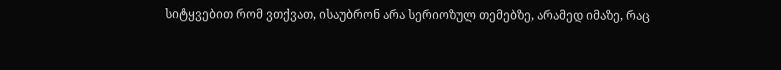სიტყვებით რომ ვთქვათ, ისაუბრონ არა სერიოზულ თემებზე, არამედ იმაზე, რაც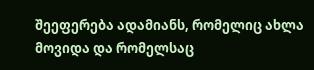შეეფერება ადამიანს, რომელიც ახლა მოვიდა და რომელსაც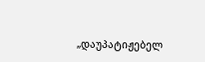„დაუპატიჟებელ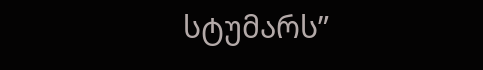სტუმარს”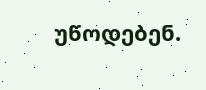უწოდებენ.